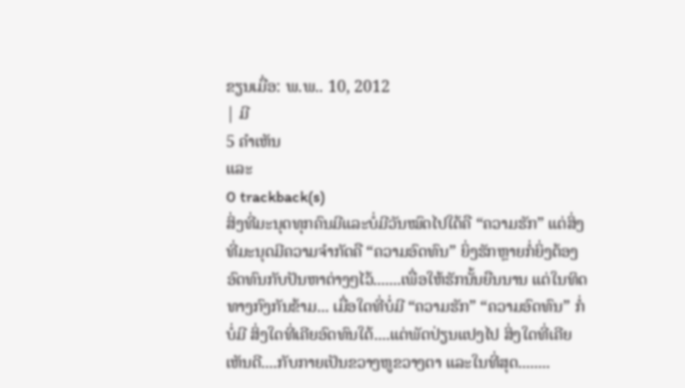ຂຽນເມື່ອ: ພ.ພ.. 10, 2012
| ມີ
5 ຄຳເຫັນ
ແລະ
0 trackback(s)
ສິ່ງທີ່ມະນຸດທຸກຄົນມີແລະບໍ່ມີວັນໝົດໄປໃດ້ຄື “ຄວາມຮັກ” ແຕ່ສິ່ງທີ່ມະນຸດມີຄວາມຈຳກັດຄື “ຄວາມອົດທົນ” ຍິ່ງຮັກຫຼາຍກໍ່ຍິ່ງຕ້ອງອົດທົນກັບປັນຫາຕ່າງໆໄວ້.......ເພື່ອໃຫ້ຮັກນັ້ນຍືນນານ ແຕ່ໃນທິດທາງກົງກັນຂ້າມ... ເມື່ອໃດທີ່ບໍ່ມີ “ຄວາມຮັກ” “ຄວາມອົດທົນ” ກໍ່ບໍ່ມີ ສິ່ງໃດທີ່ເຄີຍອົດທົນໃດ້....ແຕ່ພັດປ່ຽນແປງໄປ ສິ່ງໃດທີ່ເຄີຍເຫັນດີ....ກັບກາຍເປັນຂວາງຫູຂວາງຕາ ແລະໃນທີ່ສຸດ........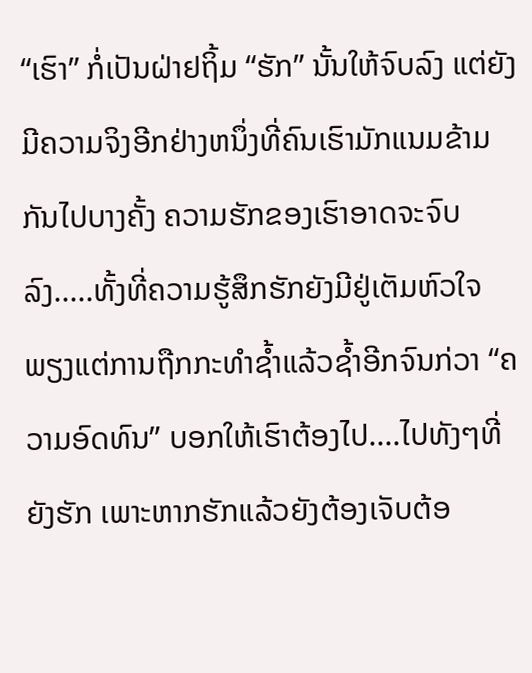“ເຮົາ” ກໍ່ເປັນຝ່າຢຖິ້ມ “ຮັກ” ນັ້ນໃຫ້ຈົບລົງ ແຕ່ຍັງມີຄວາມຈິງອີກຢ່າງຫນຶ່ງທີ່ຄົນເຮົາມັກແນມຂ້າມກັນໄປບາງຄັ້ງ ຄວາມຮັກຂອງເຮົາອາດຈະຈົບລົງ.....ທັ້ງທີ່ຄວາມຮູ້ສຶກຮັກຍັງມີຢູ່ເຕັມຫົວໃຈ ພຽງແຕ່ການຖືກກະທຳຊ້ຳແລ້ວຊ້ຳອີກຈົນກ່ວາ “ຄວາມອົດທົນ” ບອກໃຫ້ເຮົາຕ້ອງໄປ....ໄປທັງໆທີ່ຍັງຮັກ ເພາະຫາກຮັກແລ້ວຍັງຕ້ອງເຈັບຕ້ອ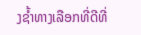ງຊ້ຳທາງເລືອກທີ່ດີທີ່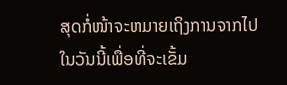ສຸດກໍ່ໜ້າຈະຫມາຍເຖິງການຈາກໄປໃນວັນນີ້ເພື່ອທີ່ຈະເຂັ້ມ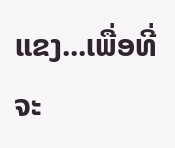ແຂງ...ເພື່ອທີ່ຈະ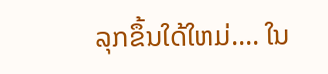ລຸກຂຶ້ນໃດ້ໃຫມ່.... ໃນ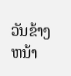ວັນຂ້າງຫນ້າ